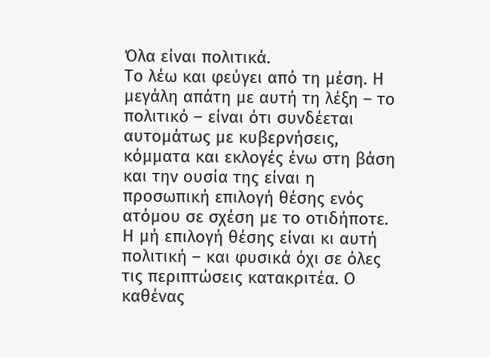Όλα είναι πολιτικά.
Το λέω και φεύγει από τη μέση. Η μεγάλη απάτη με αυτή τη λέξη – το πολιτικό – είναι ότι συνδέεται αυτομάτως με κυβερνήσεις, κόμματα και εκλογές ένω στη βάση και την ουσία της είναι η προσωπική επιλογή θέσης ενός ατόμου σε σχέση με το οτιδήποτε. Η μή επιλογή θέσης είναι κι αυτή πολιτική – και φυσικά όχι σε όλες τις περιπτώσεις κατακριτέα. Ο καθένας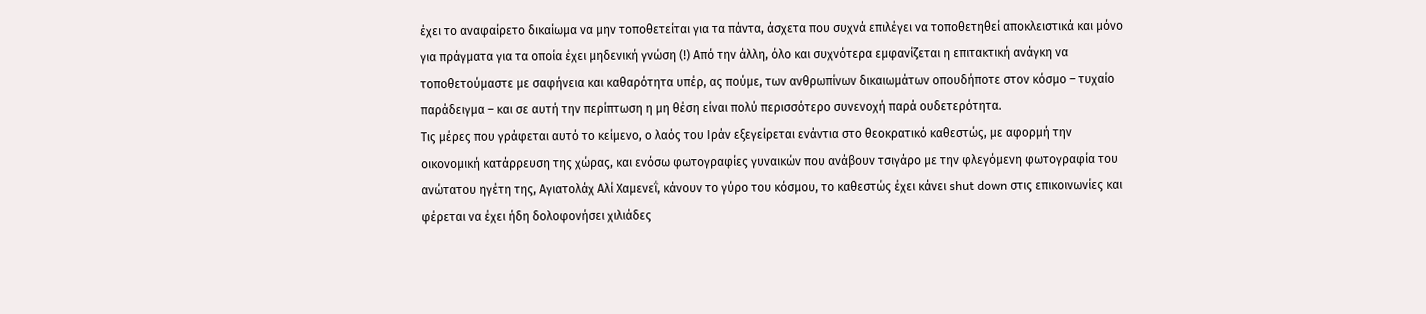έχει το αναφαίρετο δικαίωμα να μην τοποθετείται για τα πάντα, άσχετα που συχνά επιλέγει να τοποθετηθεί αποκλειστικά και μόνο για πράγματα για τα οποία έχει μηδενική γνώση (!) Από την άλλη, όλο και συχνότερα εμφανίζεται η επιτακτική ανάγκη να τοποθετούμαστε με σαφήνεια και καθαρότητα υπέρ, ας πούμε, των ανθρωπίνων δικαιωμάτων οπουδήποτε στον κόσμο – τυχαίο παράδειγμα – και σε αυτή την περίπτωση η μη θέση είναι πολύ περισσότερο συνενοχή παρά ουδετερότητα.
Τις μέρες που γράφεται αυτό το κείμενο, ο λαός του Ιράν εξεγείρεται ενάντια στο θεοκρατικό καθεστώς, με αφορμή την οικονομική κατάρρευση της χώρας, και ενόσω φωτογραφίες γυναικών που ανάβουν τσιγάρο με την φλεγόμενη φωτογραφία του ανώτατου ηγέτη της, Αγιατολάχ Αλί Χαμενεΐ, κάνουν το γύρο του κόσμου, το καθεστώς έχει κάνει shut down στις επικοινωνίες και φέρεται να έχει ήδη δολοφονήσει χιλιάδες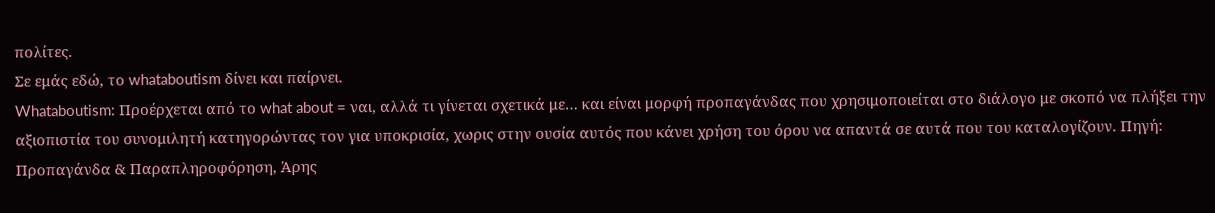πολίτες.
Σε εμάς εδώ, το whataboutism δίνει και παίρνει.
Whataboutism: Προέρχεται από το what about = ναι, αλλά τι γίνεται σχετικά με… και είναι μορφή προπαγάνδας που χρησιμοποιείται στο διάλογο με σκοπό να πλήξει την αξιοπιστία του συνομιλητή κατηγορώντας τον για υποκρισία, χωρις στην ουσία αυτός που κάνει χρήση του όρου να απαντά σε αυτά που του καταλογίζουν. Πηγή: Προπαγάνδα & Παραπληροφόρηση, Άρης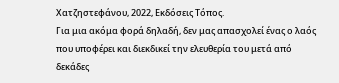Χατζηστεφάνου, 2022, Εκδόσεις Τόπος.
Για μια ακόμα φορά δηλαδή, δεν μας απασχολεί ένας ο λαός που υποφέρει και διεκδικεί την ελευθερία του μετά από δεκάδες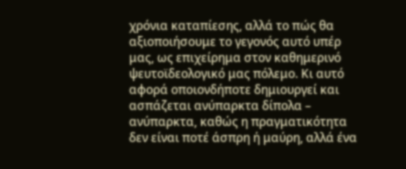χρόνια καταπίεσης, αλλά το πώς θα αξιοποιήσουμε το γεγονός αυτό υπέρ μας, ως επιχείρημα στον καθημερινό ψευτοϊδεολογικό μας πόλεμο. Κι αυτό αφορά οποιονδήποτε δημιουργεί και ασπάζεται ανύπαρκτα δίπολα – ανύπαρκτα, καθώς η πραγματικότητα δεν είναι ποτέ άσπρη ή μαύρη, αλλά ένα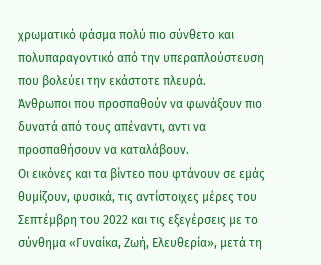χρωματικό φάσμα πολύ πιο σύνθετο και πολυπαραγοντικό από την υπεραπλούστευση που βολεύει την εκάστοτε πλευρά.
Άνθρωποι που προσπαθούν να φωνάξουν πιο δυνατά από τους απέναντι, αντι να προσπαθήσουν να καταλάβουν.
Οι εικόνες και τα βίντεο που φτάνουν σε εμάς θυμίζουν, φυσικά, τις αντίστοιχες μέρες του Σεπτέμβρη του 2022 και τις εξεγέρσεις με το σύνθημα «Γυναίκα, Ζωή, Ελευθερία», μετά τη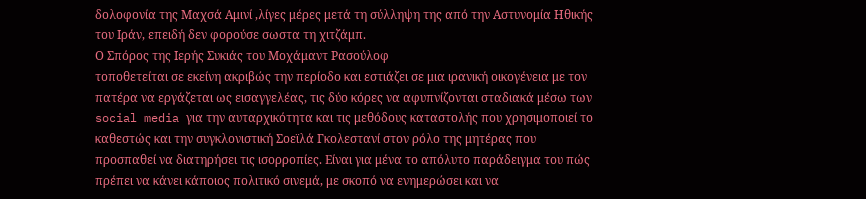δολοφονία της Μαχσά Αμινί ,λίγες μέρες μετά τη σύλληψη της από την Αστυνομία Ηθικής του Ιράν, επειδή δεν φορούσε σωστα τη χιτζάμπ.
Ο Σπόρος της Ιερής Συκιάς του Μοχάμαντ Ρασούλοφ
τοποθετείται σε εκείνη ακριβώς την περίοδο και εστιάζει σε μια ιρανική οικογένεια με τον πατέρα να εργάζεται ως εισαγγελέας, τις δύο κόρες να αφυπνίζονται σταδιακά μέσω των social media για την αυταρχικότητα και τις μεθόδους καταστολής που χρησιμοποιεί το καθεστώς και την συγκλονιστική Σοεϊλά Γκολεστανί στον ρόλο της μητέρας που προσπαθεί να διατηρήσει τις ισορροπίες. Είναι για μένα το απόλυτο παράδειγμα του πώς πρέπει να κάνει κάποιος πολιτικό σινεμά, με σκοπό να ενημερώσει και να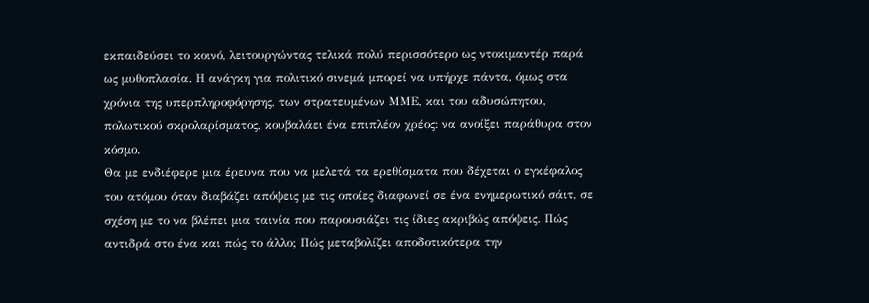εκπαιδεύσει το κοινό, λειτουργώντας τελικά πολύ περισσότερο ως ντοκιμαντέρ παρά ως μυθοπλασία. Η ανάγκη για πολιτικό σινεμά μπορεί να υπήρχε πάντα, όμως στα χρόνια της υπερπληροφόρησης, των στρατευμένων ΜΜΕ, και του αδυσώπητου, πολωτικού σκρολαρίσματος, κουβαλάει ένα επιπλέον χρέος: να ανοίξει παράθυρα στον κόσμο.
Θα με ενδιέφερε μια έρευνα που να μελετά τα ερεθίσματα που δέχεται ο εγκέφαλος του ατόμου όταν διαβάζει απόψεις με τις οποίες διαφωνεί σε ένα ενημερωτικό σάιτ, σε σχέση με το να βλέπει μια ταινία που παρουσιάζει τις ίδιες ακριβώς απόψεις. Πώς αντιδρά στο ένα και πώς το άλλο; Πώς μεταβολίζει αποδοτικότερα την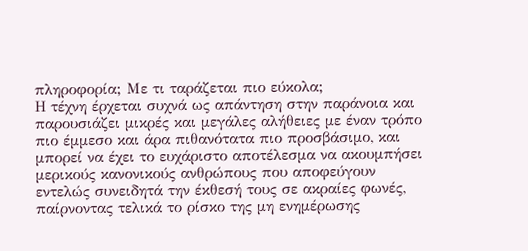πληροφορία; Με τι ταράζεται πιο εύκολα;
Η τέχνη έρχεται συχνά ως απάντηση στην παράνοια και παρουσιάζει μικρές και μεγάλες αλήθειες με έναν τρόπο πιο έμμεσο και άρα πιθανότατα πιο προσβάσιμο, και μπορεί να έχει το ευχάριστο αποτέλεσμα να ακουμπήσει μερικούς κανονικούς ανθρώπους που αποφεύγουν εντελώς συνειδητά την έκθεσή τους σε ακραίες φωνές, παίρνοντας τελικά το ρίσκο της μη ενημέρωσης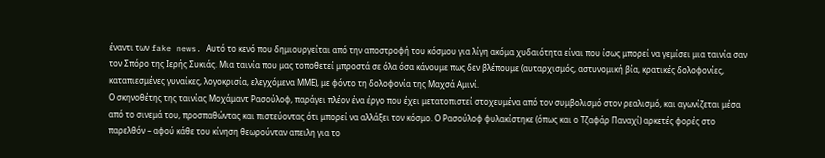έναντι των fake news. Αυτό το κενό που δημιουργείται από την αποστροφή του κόσμου για λίγη ακόμα χυδαιότητα είναι που ίσως μπορεί να γεμίσει μια ταινία σαν τον Σπόρο της Ιερής Συκιάς. Μια ταινία που μας τοποθετεί μπροστά σε όλα όσα κάνουμε πως δεν βλέπουμε (αυταρχισμός, αστυνομική βία, κρατικές δολοφονίες, καταπιεσμένες γυναίκες, λογοκρισία, ελεγχόμενα ΜΜΕ), με φόντο τη δολοφονία της Μαχσά Αμινί.
Ο σκηνοθέτης της ταινίας Μοχάμαντ Ρασούλοφ, παράγει πλέον ένα έργο που έχει μετατοπιστεί στοχευμένα από τον συμβολισμό στον ρεαλισμό, και αγωνίζεται μέσα από το σινεμά του, προσπαθώντας και πιστεύοντας ότι μπορεί να αλλάξει τον κόσμο. Ο Ρασούλοφ φυλακίστηκε (όπως και ο Τζαφάρ Παναχί) αρκετές φορές στο παρελθόν – αφού κάθε του κίνηση θεωρούνταν απειλη για το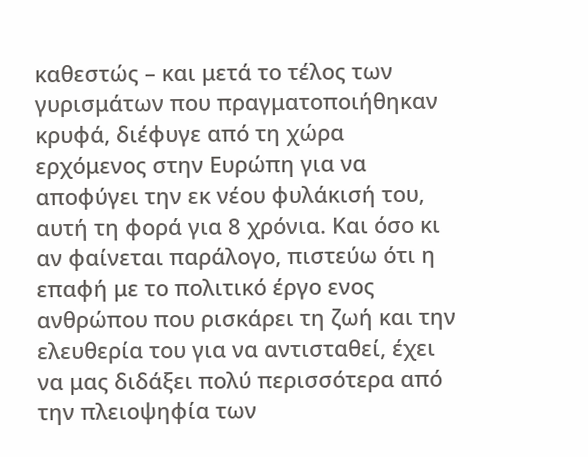καθεστώς – και μετά το τέλος των γυρισμάτων που πραγματοποιήθηκαν κρυφά, διέφυγε από τη χώρα ερχόμενος στην Ευρώπη για να αποφύγει την εκ νέου φυλάκισή του, αυτή τη φορά για 8 χρόνια. Και όσο κι αν φαίνεται παράλογο, πιστεύω ότι η επαφή με το πολιτικό έργο ενος ανθρώπου που ρισκάρει τη ζωή και την ελευθερία του για να αντισταθεί, έχει να μας διδάξει πολύ περισσότερα από την πλειοψηφία των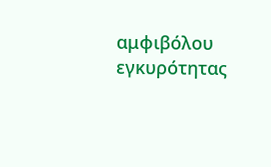αμφιβόλου εγκυρότητας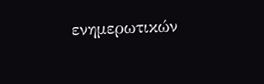ενημερωτικών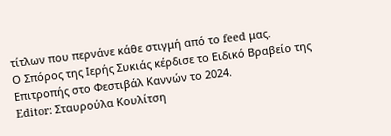τίτλων που περνάνε κάθε στιγμή από το feed μας.
Ο Σπόρος της Ιερής Συκιάς κέρδισε το Ειδικό Βραβείο της Επιτροπής στο Φεστιβάλ Καννών το 2024.
Editor: Σταυρούλα Κουλίτση